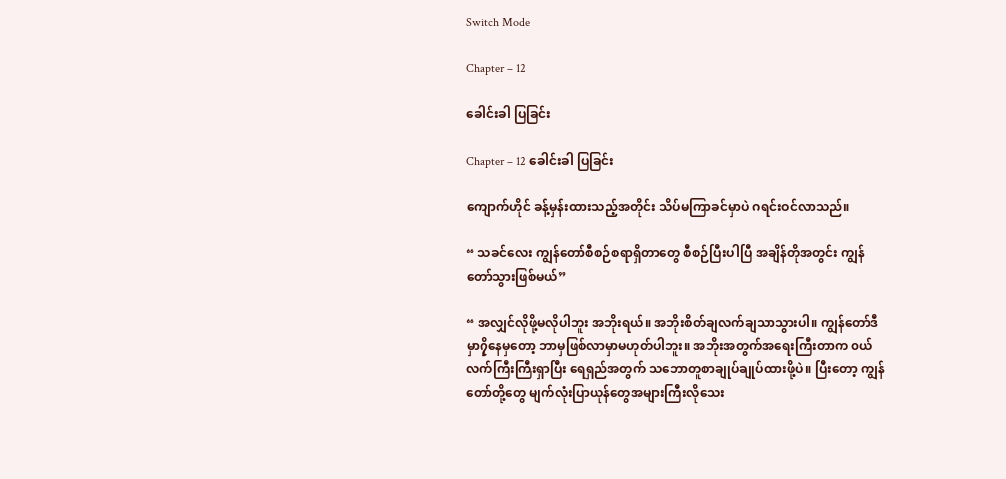Switch Mode

Chapter – 12

ခေါင်းခါ ပြခြင်း

Chapter – 12 ခေါင်းခါ ပြခြင်း

ကျောက်ဟိုင် ခန့်မှန်းထားသည့်အတိုင်း သိပ်မကြာခင်မှာပဲ ဂရင်းဝင်လာသည်။

“ သခင်လေး ကျွန်တော်စီစဉ်စရာရှိတာတွေ စီစဉ်ပြီးပါပြီ အချိန်တိုအတွင်း ကျွန်တော်သွားဖြစ်မယ်”

“ အလျှင်လိုဖို့မလိုပါဘူး အဘိုးရယ်။ အဘိုးစိတ်ချလက်ချသာသွားပါ။ ကျွန်တော်ဒီမှာ၇ှိနေမှတော့ ဘာမှဖြစ်လာမှာမဟုတ်ပါဘူး။ အဘိုးအတွက်အရေးကြီးတာက ၀ယ်လက်ကြီးကြီးရှာပြီး ရေရှည်အတွက် သဘောတူစာချုပ်ချုပ်ထားဖို့ပဲ။ ပြီးတော့ ကျွန်တော်တို့တွေ မျက်လုံးပြာယုန်တွေအများကြီးလိုသေး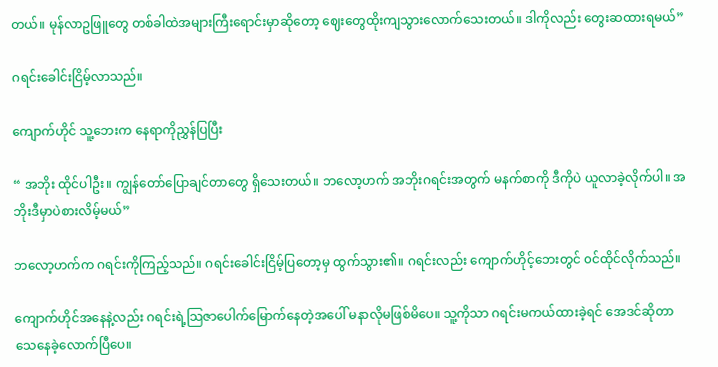တယ်။ မုန်လာဥဖြူတွေ တစ်ခါထဲအများကြီးရောင်းမှာဆိုတော့ ဈေးတွေထိုးကျသွားလောက်သေးတယ်။ ဒါကိုလည်း တွေးဆထားရမယ်”

ဂရင်းခေါင်းငြိမ့်လာသည်။

ကျောက်ဟိုင် သူ့ဘေးက နေရာကိုညွှန်ပြပြီး

“ အဘိုး ထိုင်ပါဦး။ ကျွန်တော်ပြောချင်တာတွေ ရှိသေးတယ်။ ဘလော့ဟက် အဘိုးဂရင်းအတွက် မနက်စာကို ဒီကိုပဲ ယူလာခဲ့လိုက်ပါ။ အဘိုးဒီမှာပဲစားလိမ့်မယ်”

ဘလော့ဟက်က ဂရင်းကိုကြည့်သည်။ ဂရင်းခေါင်းငြိမ့်ပြတော့မှ ထွက်သွား၏။ ဂရင်းလည်း ကျောက်ဟိုင့်ဘေးတွင် ၀င်ထိုင်လိုက်သည်။

ကျောက်ဟိုင်အနေနဲ့လည်း ဂရင်းရဲ့သြဇာပေါက်မြောက်နေတဲ့အပေါ် မနာလိုမဖြစ်မိပေ။ သူ့ကိုသာ ဂရင်းမကယ်ထားခဲ့ရင် အေဒင်ဆိုတာ သေနေခဲ့လောက်ပြီပေ။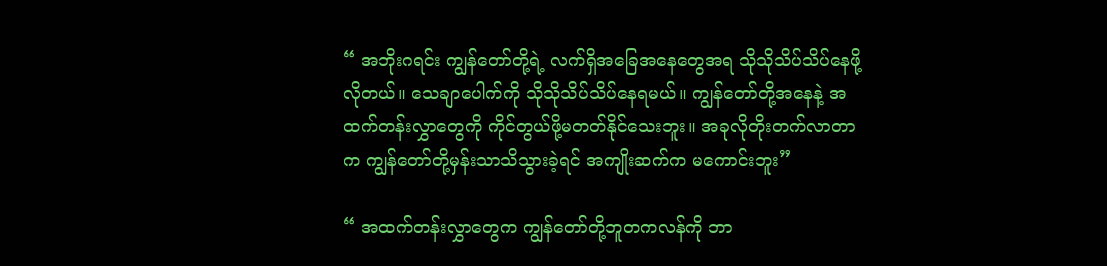“ အဘိုးဂရင်း ကျွန်တော်တို့ရဲ့ လက်ရှိအခြေအနေတွေအရ သိုသိုသိပ်သိပ်နေဖို့လိုတယ်။ သေချာပေါက်ကို သိုသိုသိပ်သိပ်နေရမယ်။ ကျွန်တော်တို့အနေနဲ့ အထက်တန်းလွှာတွေကို ကိုင်တွယ်ဖို့မတတ်နိုင်သေးဘူး။ အခုလိုတိုးတက်လာတာက ကျွန်တော်တို့မှန်းသာသိသွားခဲ့ရင် အကျိုးဆက်က မကောင်းဘူး”

“ အထက်တန်းလွှာတွေက ကျွန်တော်တို့ဘူတကလန်ကို ဘာ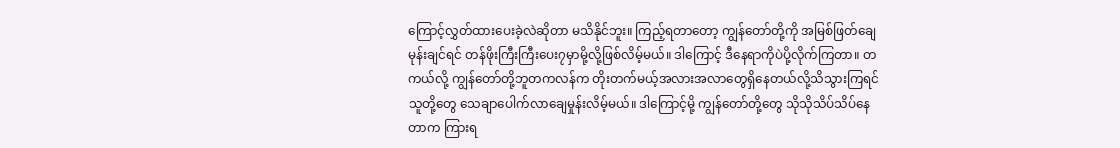ကြောင့်လွှတ်ထားပေးခဲ့လဲဆိုတာ မသိနိုင်ဘူး။ ကြည့်ရတာတော့ ကျွန်တော်တို့ကို အမြစ်ဖြတ်ချေမုန်းချင်ရင် တန်ဖိုးကြီးကြီးပေး၇မှာမို့လို့ဖြစ်လိမ့်မယ်။ ဒါကြောင့် ဒီနေရာကိုပဲပို့လိုက်ကြတာ။ တကယ်လို့ ကျွန်တော်တို့ဘူတကလန်က တိုးတက်မယ့်အလားအလာတွေရှိနေတယ်လို့သိသွားကြရင်သူတို့တွေ သေချာပေါက်လာချေမှုန်းလိမ့်မယ်။ ဒါကြောင့်မို့ ကျွန်တော်တို့တွေ သိုသိုသိပ်သိပ်နေတာက ကြားရ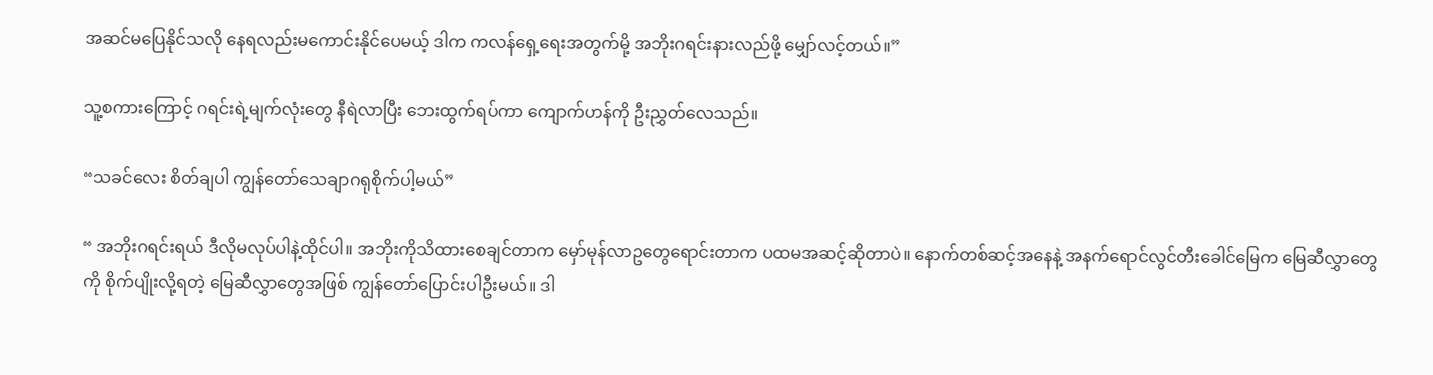အဆင်မပြေနိုင်သလို နေရလည်းမကောင်းနိုင်ပေမယ့် ဒါက ကလန်ရှေ့ရေးအတွက်မို့ အဘိုးဂရင်းနားလည်ဖို့ မျှော်လင့်တယ်။”

သူ့စကားကြောင့် ဂရင်းရဲ့မျက်လုံးတွေ နီရဲလာပြီး ဘေးထွက်ရပ်ကာ ကျောက်ဟန်ကို ဦးညွှတ်လေသည်။

“သခင်လေး စိတ်ချပါ ကျွန်တော်သေချာဂရုစိုက်ပါ့မယ်”

“ အဘိုးဂရင်းရယ် ဒီလိုမလုပ်ပါနဲ့ထိုင်ပါ။ အဘိုးကိုသိထားစေချင်တာက မှော်မုန်လာဥတွေရောင်းတာက ပထမအဆင့်ဆိုတာပဲ။ နောက်တစ်ဆင့်အနေနဲ့ အနက်ရောင်လွင်တီးခေါင်မြေက မြေဆီလွှာတွေကို စိုက်ပျိုးလို့ရတဲ့ မြေဆီလွှာတွေအဖြစ် ကျွန်တော်ပြောင်းပါဦးမယ်။ ဒါ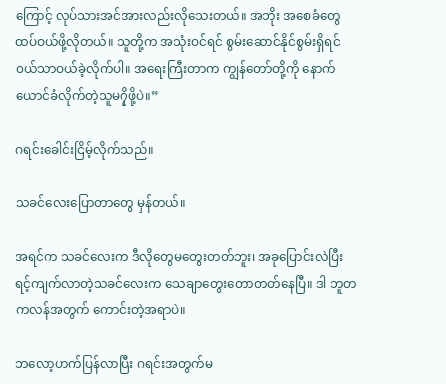ကြောင့် လုပ်သားအင်အားလည်းလိုသေးတယ်။ အဘိုး အစေခံတွေထပ်ဝယ်ဖို့လိုတယ်။ သူတို့က အသုံးဝင်ရင် စွမ်းဆောင်နိုင်စွမ်းရှိရင် ၀ယ်သာဝယ်ခဲ့လိုက်ပါ။ အရေးကြီးတာက ကျွန်တော်တို့ကို နောက်ယောင်ခံလိုက်တဲ့သူမ၇ှိဖို့ပဲ။”

ဂရင်းခေါင်းငြိမ့်လိုက်သည်။

သခင်လေးပြောတာတွေ မှန်တယ်။

အရင်က သခင်လေးက ဒီလိုတွေမတွေးတတ်ဘူး၊ အခုပြောင်းလဲပြီး ရင့်ကျက်လာတဲ့သခင်လေးက သေချာတွေးတောတတ်နေပြီ။ ဒါ ဘူတကလန်အတွက် ကောင်းတဲ့အရာပဲ။

ဘလော့ဟက်ပြန်လာပြီး ဂရင်းအတွက်မ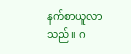နက်စာယူလာသည်။ ဂ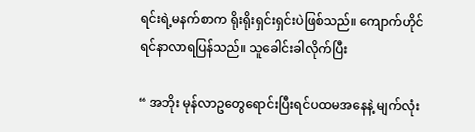ရင်းရဲ့မနက်စာက ရိုးရိုးရှင်းရှင်းပဲဖြစ်သည်။ ကျောက်ဟိုင် ရင်နာလာရပြန်သည်။ သူခေါင်းခါလိုက်ပြီး

“ အဘိုး မုန်လာဥတွေရောင်းပြီးရင်ပထမအနေနဲ့ မျက်လုံး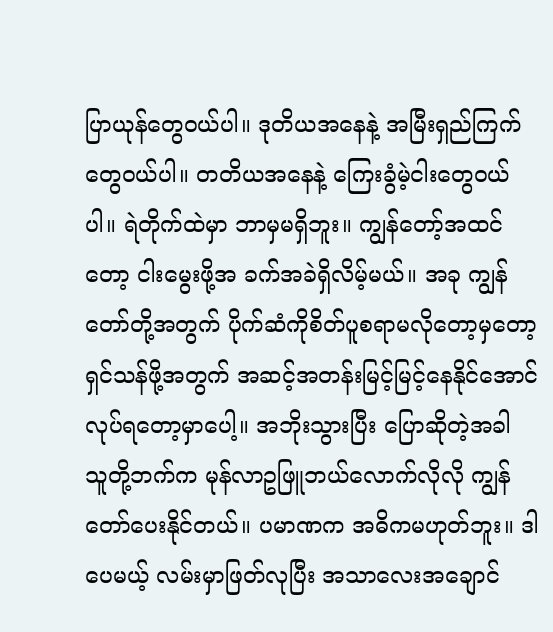ပြာယုန်တွေဝယ်ပါ။ ဒုတိယအနေနဲ့ အမြီးရှည်ကြက်တွေဝယ်ပါ။ တတိယအနေနဲ့ ကြေးခွံမဲ့ငါးတွေဝယ်ပါ။ ရဲတိုက်ထဲမှာ ဘာမှမရှိဘူး။ ကျွန်တော့်အထင်တော့ ငါးမွေးဖို့အ ခက်အခဲရှိလိမ့်မယ်။ အခု ကျွန်တော်တို့အတွက် ပိုက်ဆံကိုစိတ်ပူစရာမလိုတော့မှတော့ ရှင်သန်ဖို့အတွက် အဆင့်အတန်းမြင့်မြင့်နေနိုင်အောင် လုပ်ရတော့မှာပေါ့။ အဘိုးသွားပြီး ပြောဆိုတဲ့အခါ သူတို့ဘက်က မုန်လာဥဖြူဘယ်လောက်လိုလို ကျွန်တော်ပေးနိုင်တယ်။ ပမာဏက အဓိကမဟုတ်ဘူး။ ဒါပေမယ့် လမ်းမှာဖြတ်လုပြီး အသာလေးအချောင်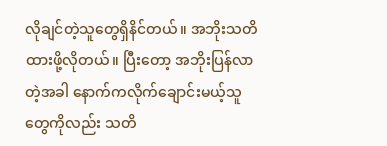လိုချင်တဲ့သူတွေရှိနိင်တယ်။ အဘိုးသတိထားဖို့လိုတယ်။ ပြီးတော့ အဘိုးပြန်လာတဲ့အခါ နောက်ကလိုက်ချောင်းမယ့်သူတွေကိုလည်း သတိ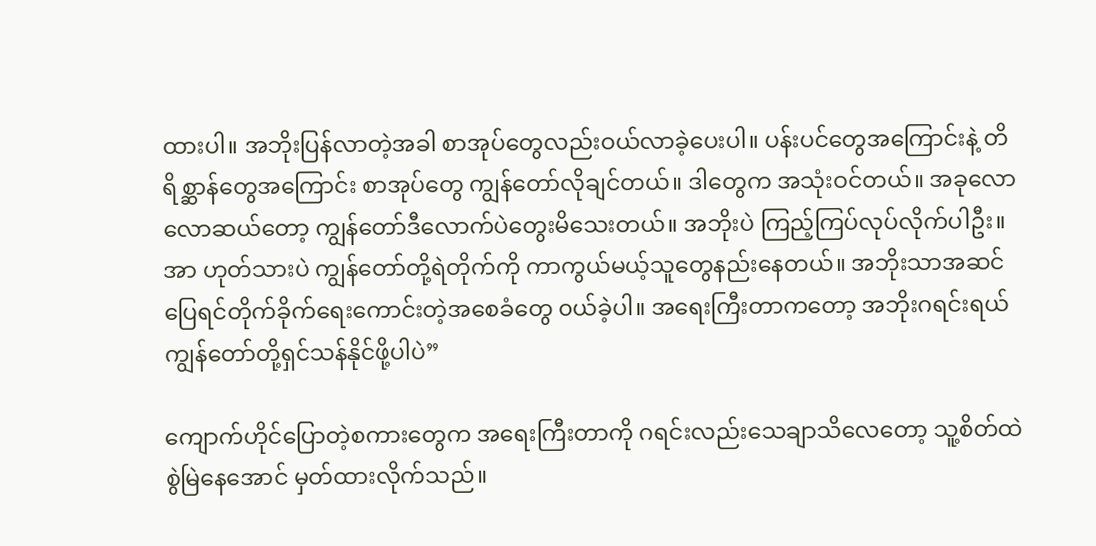ထားပါ။ အဘိုးပြန်လာတဲ့အခါ စာအုပ်တွေလည်းဝယ်လာခဲ့ပေးပါ။ ပန်းပင်တွေအကြောင်းနဲ့ တိရိစ္ဆာန်တွေအကြောင်း စာအုပ်တွေ ကျွန်တော်လိုချင်တယ်။ ဒါတွေက အသုံးဝင်တယ်။ အခုလောလောဆယ်တော့ ကျွန်တော်ဒီလောက်ပဲတွေးမိသေးတယ်။ အဘိုးပဲ ကြည့်ကြပ်လုပ်လိုက်ပါဦး။ အာ ဟုတ်သားပဲ ကျွန်တော်တို့ရဲတိုက်ကို ကာကွယ်မယ့်သူတွေနည်းနေတယ်။ အဘိုးသာအဆင်ပြေရင်တိုက်ခိုက်ရေးကောင်းတဲ့အစေခံတွေ ၀ယ်ခဲ့ပါ။ အရေးကြီးတာကတော့ အဘိုးဂရင်းရယ် ကျွန်တော်တို့ရှင်သန်နိုင်ဖို့ပါပဲ”

ကျောက်ဟိုင်ပြောတဲ့စကားတွေက အရေးကြီးတာကို ဂရင်းလည်းသေချာသိလေတော့ သူ့စိတ်ထဲ စွဲမြဲနေအောင် မှတ်ထားလိုက်သည်။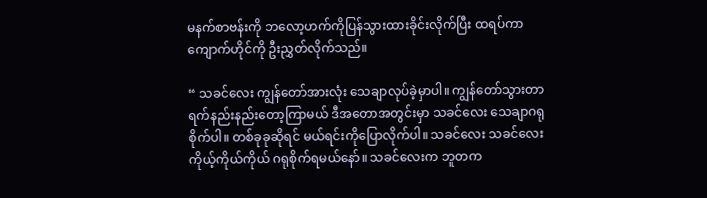မနက်စာဗန်းကို ဘလော့ဟက်ကိုပြန်သွားထားခိုင်းလိုက်ပြီး ထရပ်ကာ ကျောက်ဟိုင်ကို ဦးညွှတ်လိုက်သည်။

“ သခင်လေး ကျွန်တော်အားလုံး သေချာလုပ်ခဲ့မှာပါ။ ကျွန်တော်သွားတာ ရက်နည်းနည်းတော့ကြာမယ် ဒီအတောအတွင်းမှာ သခင်လေး သေချာဂရုစိုက်ပါ။ တစ်ခုခုဆိုရင် မယ်ရင်းကိုပြောလိုက်ပါ။ သခင်လေး သခင်လေး ကိုယ့်ကိုယ်ကိုယ် ဂရုစိုက်ရမယ်နော်။ သခင်လေးက ဘူတက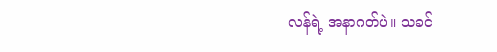လန်ရဲ့ အနာဂတ်ပဲ။ သခင်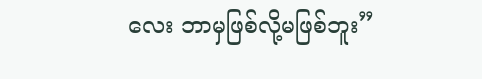လေး ဘာမှဖြစ်လို့မဖြစ်ဘူး”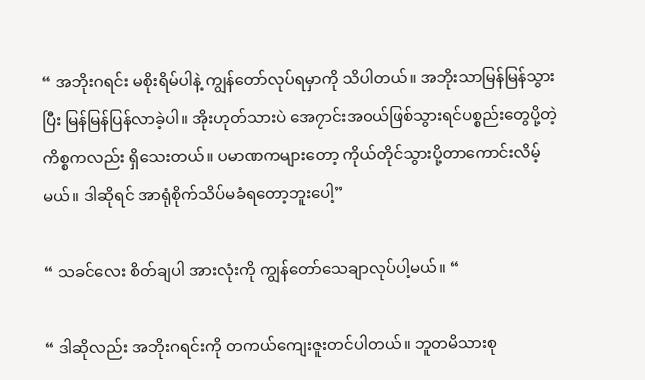“ အဘိုးဂရင်း မစိုးရိမ်ပါနဲ့ ကျွန်တော်လုပ်ရမှာကို သိပါတယ်။ အဘိုးသာမြန်မြန်သွားပြီး မြန်မြန်ပြန်လာခဲ့ပါ။ အိုးဟုတ်သားပဲ အေ၇ာင်းအ၀ယ်ဖြစ်သွားရင်ပစ္စည်းတွေပို့တဲ့ကိစ္စကလည်း ရှိသေးတယ်။ ပမာဏကများတော့ ကိုယ်တိုင်သွားပို့တာကောင်းလိမ့်မယ်။ ဒါဆိုရင် အာရုံစိုက်သိပ်မခံရတော့ဘူးပေါ့”

“ သခင်လေး စိတ်ချပါ အားလုံးကို ကျွန်တော်သေချာလုပ်ပါ့မယ်။ “

“ ဒါဆိုလည်း အဘိုးဂရင်းကို တကယ်ကျေးဇူးတင်ပါတယ်။ ဘူတမိသားစု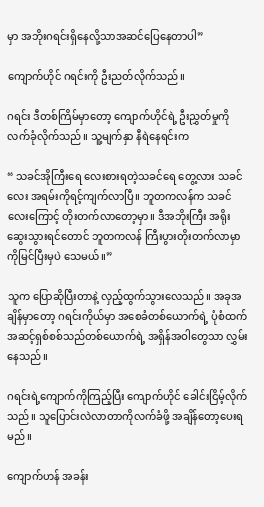မှာ အဘိုးဂရင်းရှိနေလို့သာအဆင်ပြေနေတာပါ”

ကျောက်ဟိုင် ဂရင်းကို ဦးညတ်လိုက်သည်။

ဂရင်း ဒီတစ်ကြိမ်မှာတော့ ကျောက်ဟိုင်ရဲ့ ဦးညွှတ်မှုကိုလက်ခုံလိုက်သည်။ သူ့မျက်နှာ နီရဲနေရင်းက

“ သခင်အိုကြီးရေ လေးစားရတဲ့သခင်ရေ တွေ့လား သခင်လေး အရမ်းကိုရင့်ကျက်လာပြီ။ ဘူတကလန်က သခင်လေးကြောင့် တိုးတက်လာတော့မှာ။ ဒီအဘိုးကြီး အရိုးဆွေးသွားရင်တောင် ဘူတကလန် ကြီးပွားတိုးတက်လာမှာကိုမြင်ပြီးမှပဲ သေမယ်။”

သူက ပြောဆိုပြီးတာနဲ့ လှည့်ထွက်သွားလေသည်။ အခုအချိန်မှာတော့ ဂရင်းကိုယ်မှာ အစေခံတစ်ယောက်ရဲ့ ပုံစံထက် အဆင့်ရှစ်စစ်သည်တစ်ယောက်ရဲ့ အရှိန်အဝါတွေသာ လွှမ်းနေသည်။

ဂရင်းရဲ့ကျောက်ကိုကြည့်ပြီး ကျောက်ဟိုင် ခေါင်းငြိမ့်လိုက်သည်။ သူပြောင်းလဲလာတာကိုလက်ခံဖို့ အချိန်တော့ပေးရမည်။

ကျောက်ဟန် အခန်း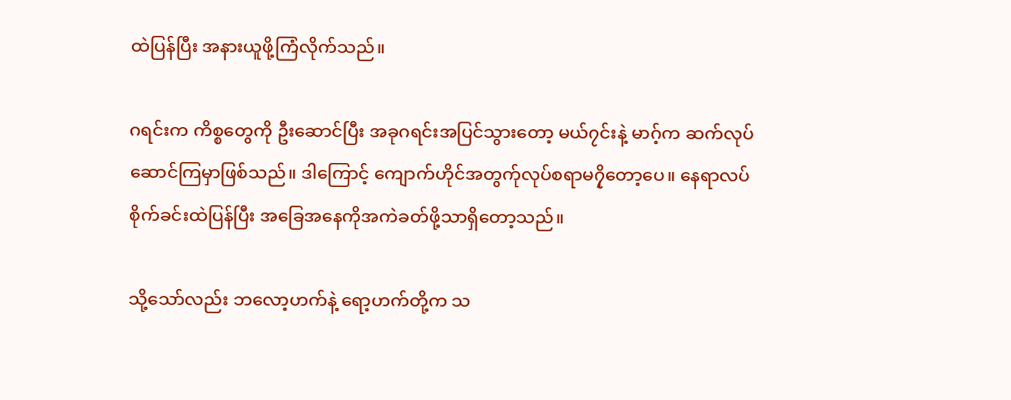ထဲပြန်ပြီး အနားယူဖို့ကြံလိုက်သည်။

ဂရင်းက ကိစ္စတွေကို ဦးဆောင်ပြီး အခုဂရင်းအပြင်သွားတော့ မယ်၇င်းနဲ့ မာဂ့်က ဆက်လုပ်ဆောင်ကြမှာဖြစ်သည်။ ဒါကြောင့် ကျောက်ဟိုင်အတွက်ုလုပ်စရာမ၇ှိတော့ပေ။ နေရာလပ်စိုက်ခင်းထဲပြန်ပြီး အခြေအနေကိုအကဲခတ်ဖို့သာရှိတော့သည်။

သို့သော်လည်း ဘလော့ဟက်နဲ့ ရော့ဟက်တို့က သ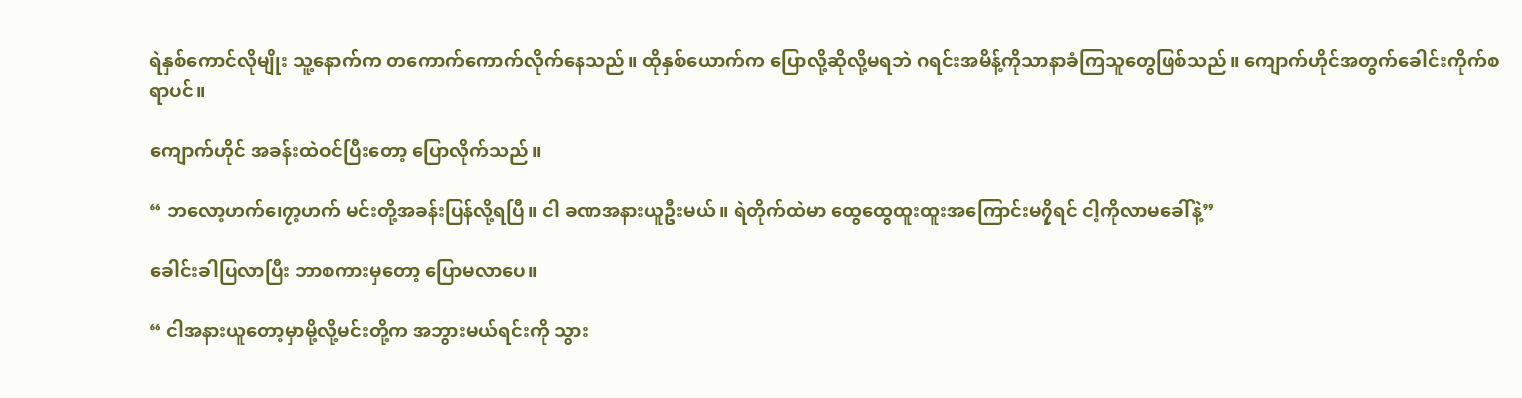ရဲနှစ်ကောင်လိုမျိုး သူ့နောက်က တကောက်ကောက်လိုက်နေသည်။ ထိုနှစ်ယောက်က ပြောလို့ဆိုလို့မရဘဲ ဂရင်းအမိန့်ကိုသာနာခံကြသူတွေဖြစ်သည်။ ကျောက်ဟိုင်အတွက်ခေါင်းကိုက်စရာပင်။

ကျောက်ဟိုင် အခန်းထဲဝင်ပြီးတော့ ပြောလိုက်သည်။

“ ဘလော့ဟက်၊ေ၇ာ့ဟက် မင်းတို့အခန်းပြန်လို့ရပြီ။ ငါ ခဏအနားယူဦးမယ်။ ရဲတိုက်ထဲမာ ထွေထွေထူးထူးအကြောင်းမ၇ှိရင် ငါ့ကိုလာမခေါ်နဲ့”

ခေါင်းခါပြလာပြီး ဘာစကားမှတော့ ပြောမလာပေ။

“ ငါအနားယူတော့မှာမို့လို့မင်းတို့က အဘွားမယ်ရင်းကို သွား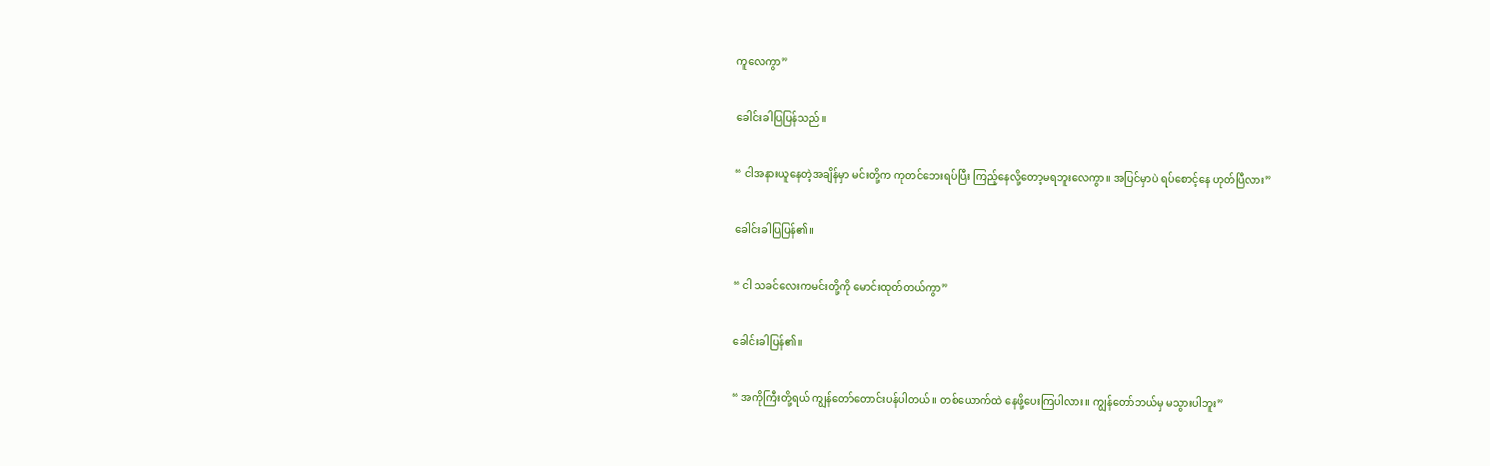ကူလေကွာ”

ခေါင်းခါပြပြန်သည်။

“ ငါအနားယူနေတဲ့အချိန်မှာ မင်းတို့က ကုတင်ဘေးရပ်ပြီး ကြည့်နေလို့တော့မရဘူးလေကွာ။ အပြင်မှာပဲ ရပ်စောင့်နေ ဟုတ်ပြီလား”

ခေါင်းခါပြပြန်၏။

“ ငါ သခင်လေးကမင်းတို့ကို မောင်းထုတ်တယ်ကွာ”

ခေါင်းခါပြန်၏။

“ အကိုကြီးတို့ရယ် ကျွန်တော်တောင်းပန်ပါတယ်။ တစ်ယောက်ထဲ နေဖို့ပေးကြပါလား။ ကျွန်တော်ဘယ်မှ မသွားပါဘူး”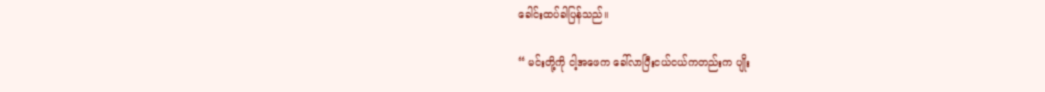ခေါင်းထပ်ခါပြန်သည်။

“ မင်းတို့ကို ငါ့အဖေက ခေါ်လာပြီးငယ်ငယ်ကတည်းက ပျိုး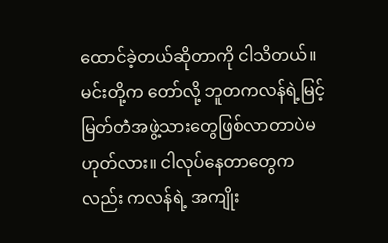ထောင်ခဲ့တယ်ဆိုတာကို ငါသိတယ်။ မင်းတို့က တော်လို့ ဘူတကလန်ရဲ့မြင့်မြတ်တဲံအဖွဲ့သားတွေဖြစ်လာတာပဲမဟုတ်လား။ ငါလုပ်နေတာတွေကလည်း ကလန်ရဲ့ အကျိုး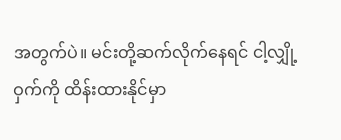အတွက်ပဲ။ မင်းတို့ဆက်လိုက်နေရင် ငါ့လျှို့ဝှက်ကို ထိန်းထားနိုင်မှာ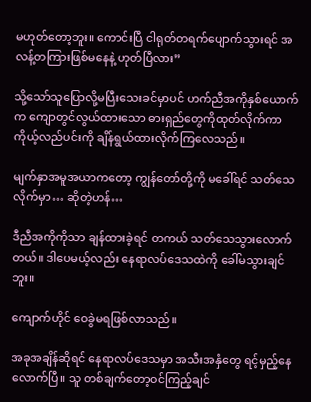မဟုတ်တော့ဘူး။ ကောင်းပြီ ငါရုတ်တရက်ပျောက်သွားရင် အလန့်တကြားဖြစ်မနေနဲ့ ဟုတ်ပြီလား”

သို့သော်သူပြောလို့မပြီးသေးခင်မှာပင် ဟက်ညီအကိုနှစ်ယောက်က ကျောတွင်လွယ်ထားသော ဓားရှည်တွေကိုထုတ်လိုက်ကာ ကိုယ့်လည်ပင်းကို ချိန်ရွယ်ထားလိုက်ကြလေသည်။

မျက်နှာအမူအယာကတော့ ကျွန်တော်တို့ကို မခေါ်ရင် သတ်သေလိုက်မှာ… ဆိုတဲ့ဟန်…

ဒီညီအကိုကိုသာ ချန်ထားခဲ့ရင် တကယ် သတ်သေသွားလောက်တယ်။ ဒါပေမယ့်လည်း နေရာလပ်ဒေသထဲကို ခေါ်မသွားချင်ဘူး။

ကျောက်ဟိုင် ဝေခွဲမရဖြစ်လာသည်။

အခုအချိန်ဆိုရင် နေရာလပ်ဒေသမှာ အသီးအနှံတွေ ရင့်မှည့်နေလောက်ပြီ။ သူ တစ်ချက်တော့ဝင်ကြည့်ချင်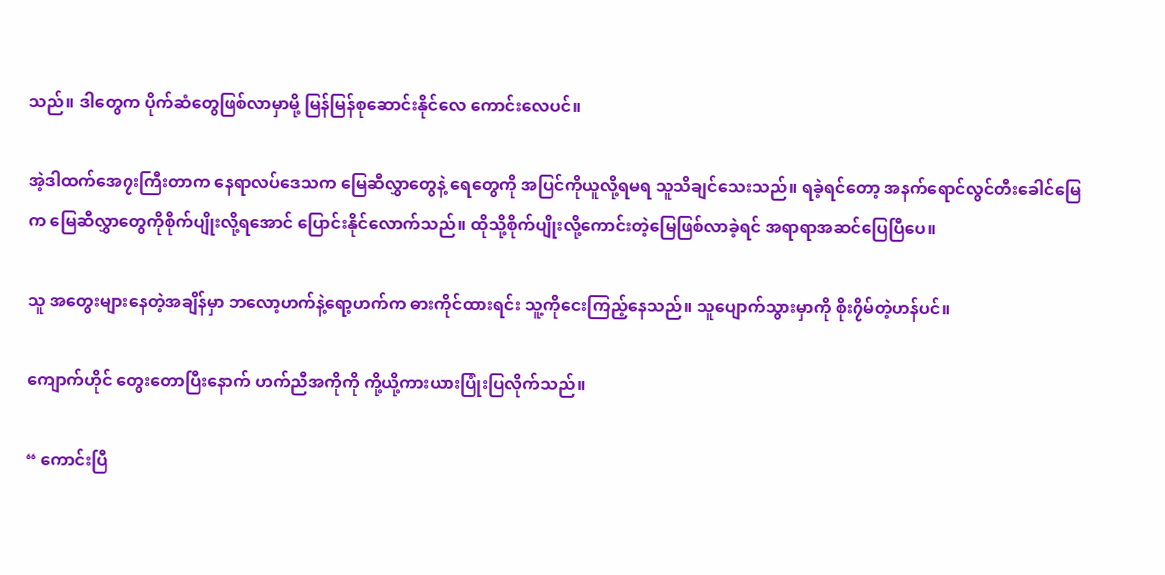သည်။ ဒါတွေက ပိုက်ဆံတွေဖြစ်လာမှာမို့ မြန်မြန်စုဆောင်းနိုင်လေ ကောင်းလေပင်။

အဲ့ဒါထက်အေ၇းကြီးတာက နေရာလပ်ဒေသက မြေဆီလွှာတွေနဲ့ ရေတွေကို အပြင်ကိုယူလို့ရမရ သူသိချင်သေးသည်။ ရခဲ့ရင်တော့ အနက်ရောင်လွင်တီးခေါင်မြေက မြေဆီလွှာတွေကိုစိုက်ပျိုးလို့ရအောင် ပြောင်းနိုင်လောက်သည်။ ထိုသို့စိုက်ပျိုးလို့ကောင်းတဲ့မြေဖြစ်လာခဲ့ရင် အရာရာအဆင်ပြေပြီပေ။

သူ အတွေးများနေတဲ့အချိန်မှာ ဘလော့ဟက်နဲ့ရော့ဟက်က ဓားကိုင်ထားရင်း သူ့ကိုငေးကြည့်နေသည်။ သူပျောက်သွားမှာကို စိုး၇ိမ်တဲ့ဟန်ပင်။

ကျောက်ဟိုင် တွေးတောပြီးနောက် ဟက်ညီအကိုကို ကို့ယို့ကားယားပြုံးပြလိုက်သည်။

“ ကောင်းပြီ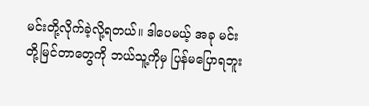မင်းတို့လိုက်ခဲ့လို့ရတယ်။ ဒါပေမယ့် အခု မင်းတို့မြင်တာတွေကို ဘယ်သူ့ကိုမှ ပြန်မပြောရဘူး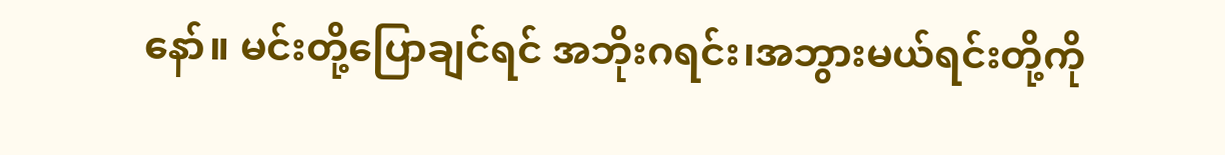နော်။ မင်းတို့ပြောချင်ရင် အဘိုးဂရင်း၊အဘွားမယ်ရင်းတို့ကို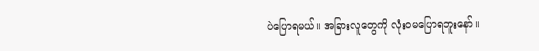ပဲပြောရမယ်။ အခြားလူတွေကို လုံးဝမပြောရဘူးနော်။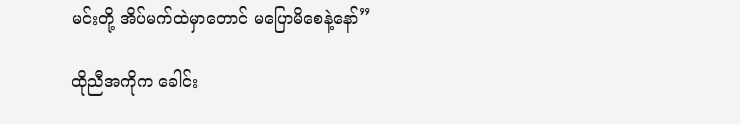မင်းတို့ အိပ်မက်ထဲမှာတောင် မပြောမိစေနဲ့နော်”

ထိုညီအကိုက ခေါင်း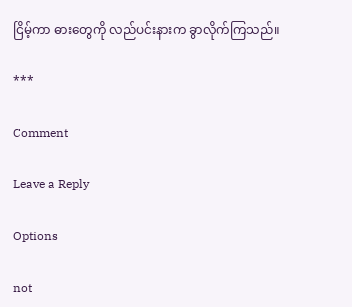ငြိမ့်ကာ ဓားတွေကို လည်ပင်းနားက ခွာလိုက်ကြသည်။

***

Comment

Leave a Reply

Options

not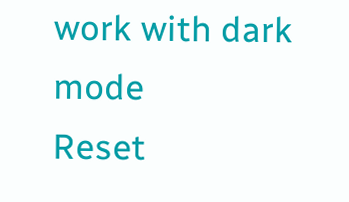work with dark mode
Reset